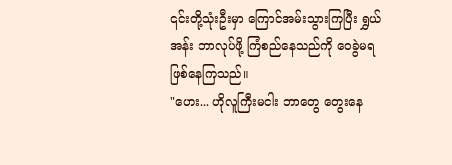၎င်းတို့သုံးဦးမှာ ကြောင်အမ်းသွားကြပြီး ရွှယ်အန်း ဘာလုပ်ဖို့ ကြံစည်နေသည်ကို ဝေခွဲမရ ဖြစ်နေကြသည်။
"ဟေး... ဟိုလူကြီးမငါး ဘာတွေ တွေးနေ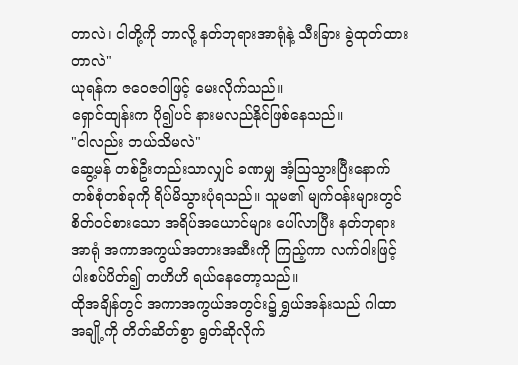တာလဲ၊ ငါတို့ကို ဘာလို့ နတ်ဘုရားအာရုံနဲ့ သီးခြား ခွဲထုတ်ထားတာလဲ"
ယုရန်က ဇဝေဇဝါဖြင့် မေးလိုက်သည်။
ရှောင်ထျန်းက ပို၍ပင် နားမလည်နိုင်ဖြစ်နေသည်။
"ငါလည်း ဘယ်သိမလဲ"
ဆွေ့မန် တစ်ဦးတည်းသာလျှင် ခဏမျှ အံ့ဩသွားပြီးနောက် တစ်စုံတစ်ခုကို ရိပ်မိသွားပုံရသည်။ သူမ၏ မျက်ဝန်းများတွင် စိတ်ဝင်စားသော အရိပ်အယောင်များ ပေါ်လာပြီး နတ်ဘုရားအာရုံ အကာအကွယ်အတားအဆီးကို ကြည့်ကာ လက်ဝါးဖြင့် ပါးစပ်ပိတ်၍ တဟိဟိ ရယ်နေတော့သည်။
ထိုအချိန်တွင် အကာအကွယ်အတွင်း၌ ရွှယ်အန်းသည် ဂါထာအချို့ကို တိတ်ဆိတ်စွာ ရွတ်ဆိုလိုက်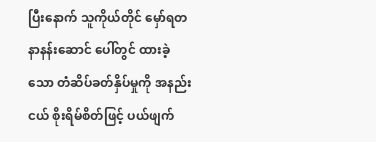ပြီးနောက် သူကိုယ်တိုင် မှော်ရတနာနန်းဆောင် ပေါ်တွင် ထားခဲ့သော တံဆိပ်ခတ်နှိပ်မှုကို အနည်းငယ် စိုးရိမ်စိတ်ဖြင့် ပယ်ဖျက်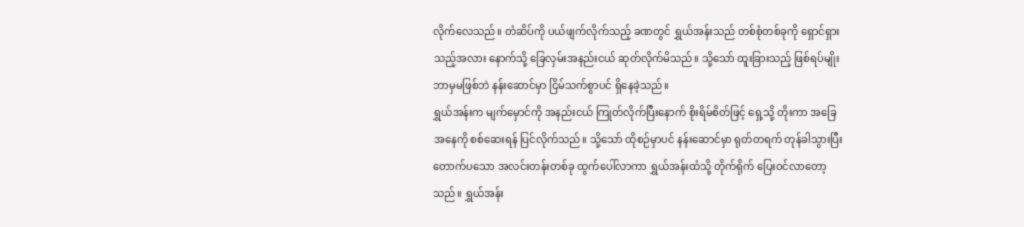လိုက်လေသည်။ တံဆိပ်ကို ပယ်ဖျက်လိုက်သည့် ခဏတွင် ရွှယ်အန်းသည် တစ်စုံတစ်ခုကို ရှောင်ရှားသည့်အလား နောက်သို့ ခြေလှမ်းအနည်းငယ် ဆုတ်လိုက်မိသည်။ သို့သော် ထူးခြားသည့် ဖြစ်ရပ်မျိုး ဘာမှမဖြစ်ဘဲ နန်းဆောင်မှာ ငြိမ်သက်စွာပင် ရှိနေခဲ့သည်။
ရွှယ်အန်းက မျက်မှောင်ကို အနည်းငယ် ကြုတ်လိုက်ပြီးနောက် စိုးရိမ်စိတ်ဖြင့် ရှေ့သို့ တိုးကာ အခြေအနေကို စစ်ဆေးရန် ပြင်လိုက်သည်။ သို့သော် ထိုစဉ်မှာပင် နန်းဆောင်မှာ ရုတ်တရက် တုန်ခါသွားပြီး တောက်ပသော အလင်းတန်းတစ်ခု ထွက်ပေါ်လာကာ ရွှယ်အန်းထံသို့ တိုက်ရိုက် ပြေးဝင်လာတော့သည်။ ရွှယ်အန်း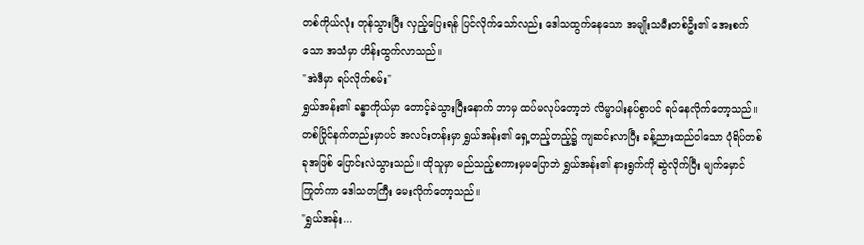တစ်ကိုယ်လုံး တုန်သွားပြီး လှည့်ပြေးရန် ပြင်လိုက်သော်လည်း ဒေါသထွက်နေသော အမျိုးသမီးတစ်ဦး၏ အေးစက်သော အသံမှာ ဟိန်းထွက်လာသည်။
"အဲဒီမှာ ရပ်လိုက်စမ်း"
ရွှယ်အန်း၏ ခန္ဓာကိုယ်မှာ တောင့်ခဲသွားပြီးနောက် ဘာမှ ထပ်မလုပ်တော့ဘဲ လိမ္မာပါးနပ်စွာပင် ရပ်နေလိုက်တော့သည်။ တစ်ပြိုင်နက်တည်းမှာပင် အလင်းတန်းမှာ ရွှယ်အန်း၏ ရှေ့တည့်တည့်၌ ကျဆင်းလာပြီး ခန့်ညားထည်ဝါသော ပုံရိပ်တစ်ခုအဖြစ် ပြောင်းလဲသွားသည်။ ထိုသူမှာ မည်သည့်စကားမှမပြောဘဲ ရွှယ်အန်း၏ နားရွက်ကို ဆွဲလိုက်ပြီး မျက်မှောင်ကြုတ်ကာ ဒေါသတကြီး မေးလိုက်တော့သည်။
"ရွှယ်အန်း...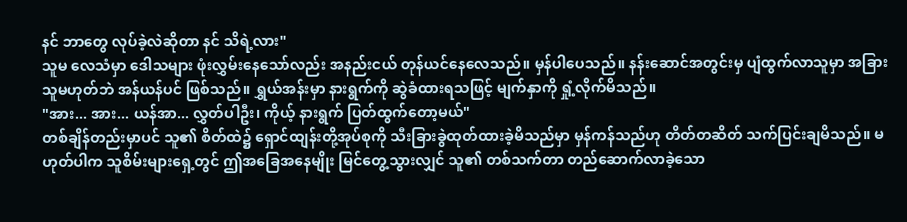နင် ဘာတွေ လုပ်ခဲ့လဲဆိုတာ နင် သိရဲ့လား"
သူမ လေသံမှာ ဒေါသများ ဖုံးလွှမ်းနေသော်လည်း အနည်းငယ် တုန်ယင်နေလေသည်။ မှန်ပါပေသည်။ နန်းဆောင်အတွင်းမှ ပျံထွက်လာသူမှာ အခြားသူမဟုတ်ဘဲ အန်ယန်ပင် ဖြစ်သည်။ ရွှယ်အန်းမှာ နားရွက်ကို ဆွဲခံထားရသဖြင့် မျက်နှာကို ရှုံ့လိုက်မိသည်။
"အား... အား... ယန်အာ... လွှတ်ပါဦး၊ ကိုယ့် နားရွက် ပြတ်ထွက်တော့မယ်"
တစ်ချိန်တည်းမှာပင် သူ၏ စိတ်ထဲ၌ ရှောင်ထျန်းတို့အုပ်စုကို သီးခြားခွဲထုတ်ထားခဲ့မိသည်မှာ မှန်ကန်သည်ဟု တိတ်တဆိတ် သက်ပြင်းချမိသည်။ မဟုတ်ပါက သူစိမ်းများရှေ့တွင် ဤအခြေအနေမျိုး မြင်တွေ့သွားလျှင် သူ၏ တစ်သက်တာ တည်ဆောက်လာခဲ့သော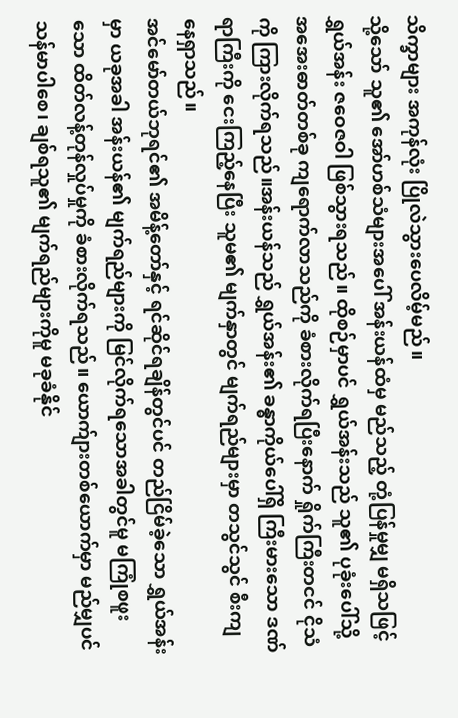သိက္ခာများ အကုန်လုံး ပြိုလဲသွားပေလိမ့်မည်။
သို့သော် သူ၏ အော်ဟစ်သံများအပေါ် အန်းယန်ထံမှ မည်သည့် တုံ့ပြန်မှုမျှ မရှိသဖြင့် ရွှယ်အန်း ဇဝေဇဝါ ဖြစ်သွားရသည်။ ထိုစဉ်မှာပင် ရွှယ်အန်းသည် သူ၏ ပုခုံးပေါ်သို့ အအေးဓာတ်တစ်ခု ကျရောက်လာသည်ကို ခံစားလိုက်ရပြီးနောက် ရှိုက်ကြီးတငင် ငိုသံကို ကြားလိုက်ရသည်။အန်းယန်သည် ရွှယ်အန်း၏ ခန္ဓာကိုယ်ပေါ်ရှိ ကြီးမားသော ဒဏ်ရာကြီးကို ငေးကြည့်နေပြီး သူမ၏ မျက်နှာတွင် မျက်ရည်များမှာ တသွင်သွင် စီးကျနေရှာသည်။
အင်မော်တယ်ဘုရင်၏ အမိန့်တော်နှင့် ရင်ဆိုင်ရချိန်တွင်ပင် တည်ငြိမ်ခဲ့သော ရွှယ်အန်းမှာ ယခုအခါ အန်းယန်၏ မျက်ရည်များကို မြင်လိုက်ရသောအခါတွင်မူ မကြုံစဖူးသော ထိတ်လန့်တုန်လှုပ်မှုကို ခံစားလိုက်ရသည်။ ယောက်ျားတစ်ယောက်မှာ မည်မျှပင် သန်မာပါစေ၊ ချစ်ရသူ၏ မျက်ရည်များကိုမူ မခုခံနိုင်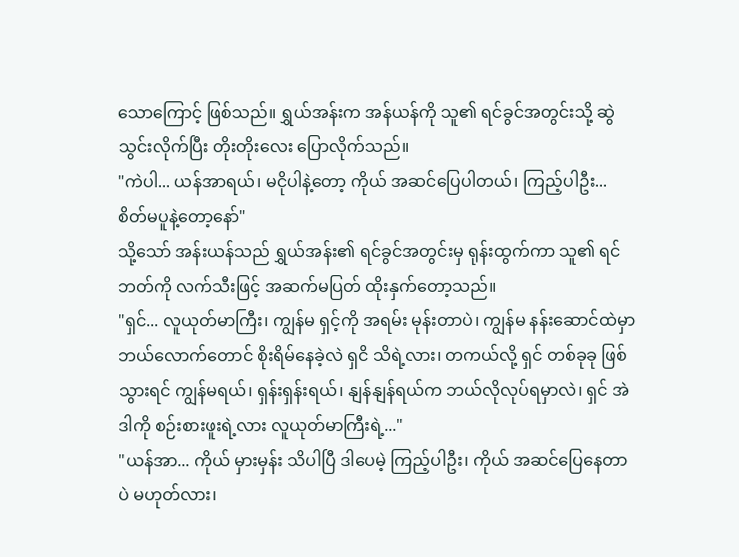သောကြောင့် ဖြစ်သည်။ ရွှယ်အန်းက အန်ယန်ကို သူ၏ ရင်ခွင်အတွင်းသို့ ဆွဲသွင်းလိုက်ပြီး တိုးတိုးလေး ပြောလိုက်သည်။
"ကဲပါ... ယန်အာရယ်၊ မငိုပါနဲ့တော့ ကိုယ် အဆင်ပြေပါတယ်၊ ကြည့်ပါဦး... စိတ်မပူနဲ့တော့နော်"
သို့သော် အန်းယန်သည် ရွှယ်အန်း၏ ရင်ခွင်အတွင်းမှ ရုန်းထွက်ကာ သူ၏ ရင်ဘတ်ကို လက်သီးဖြင့် အဆက်မပြတ် ထိုးနှက်တော့သည်။
"ရှင်... လူယုတ်မာကြီး၊ ကျွန်မ ရှင့်ကို အရမ်း မုန်းတာပဲ၊ ကျွန်မ နန်းဆောင်ထဲမှာ ဘယ်လောက်တောင် စိုးရိမ်နေခဲ့လဲ ရှငိ သိရဲ့လား၊ တကယ်လို့ ရှင် တစ်ခုခု ဖြစ်သွားရင် ကျွန်မရယ်၊ ရှန်းရှန်းရယ်၊ နျန်နျန်ရယ်က ဘယ်လိုလုပ်ရမှာလဲ၊ ရှင် အဲဒါကို စဉ်းစားဖူးရဲ့လား လူယုတ်မာကြီးရဲ့..."
"ယန်အာ... ကိုယ် မှားမှန်း သိပါပြီ ဒါပေမဲ့ ကြည့်ပါဦး၊ ကိုယ် အဆင်ပြေနေတာပဲ မဟုတ်လား၊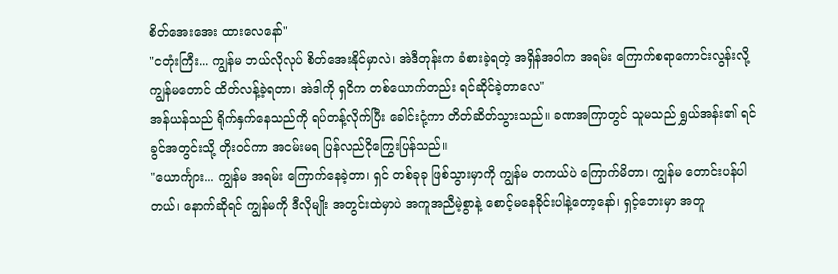စိတ်အေးအေး ထားလေနော်"
"ငတုံးကြီး... ကျွန်မ ဘယ်လိုလုပ် စိတ်အေးနိုင်မှာလဲ၊ အဲဒီတုန်းက ခံစားခဲ့ရတဲ့ အရှိန်အဝါက အရမ်း ကြောက်စရာကောင်းလွန်းလို့ ကျွန်မတောင် ထိတ်လန့်ခဲ့ရတာ၊ အဲဒါကို ရှငိက တစ်ယောက်တည်း ရင်ဆိုင်ခဲ့တာလေ"
အန်ယန်သည် ရိုက်နှက်နေသည်ကို ရပ်တန့်လိုက်ပြီး ခေါင်းငုံ့ကာ တိတ်ဆိတ်သွားသည်။ ခဏအကြာတွင် သူမသည် ရွှယ်အန်း၏ ရင်ခွင်အတွင်းသို့ တိုးဝင်ကာ အငမ်းမရ ပြန်လည်ငိုကြွေးပြန်သည်။
"ယောင်္ကျား... ကျွန်မ အရမ်း ကြောက်နေခဲ့တာ၊ ရှင် တစ်ခုခု ဖြစ်သွားမှာကို ကျွန်မ တကယ်ပဲ ကြောက်မိတာ၊ ကျွန်မ တောင်းပန်ပါတယ်၊ နောက်ဆိုရင် ကျွန်မကို ဒီလိုမျိုး အတွင်းထဲမှာပဲ အကူအညီမဲ့စွာနဲ့ စောင့်မနေခိုင်းပါနဲ့တော့နော်၊ ရှင့်ဘေးမှာ အတူ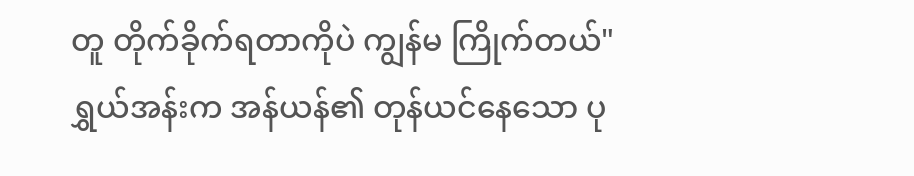တူ တိုက်ခိုက်ရတာကိုပဲ ကျွန်မ ကြိုက်တယ်"
ရွှယ်အန်းက အန်ယန်၏ တုန်ယင်နေသော ပု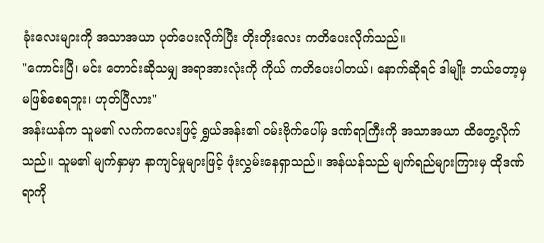ခုံးလေးများကို အသာအယာ ပုတ်ပေးလိုက်ပြီး တိုးတိုးလေး ကတိပေးလိုက်သည်။
"ကောင်းပြီ၊ မင်း တောင်းဆိုသမျှ အရာအားလုံးကို ကိုယ် ကတိပေးပါတယ်၊ နောက်ဆိုရင် ဒါမျိုး ဘယ်တော့မှ မဖြစ်စေရဘူး၊ ဟုတ်ပြီလား"
အန်းယန်က သူမ၏ လက်ကလေးဖြင့် ရွှယ်အန်း၏ ဝမ်းဗိုက်ပေါ်မှ ဒဏ်ရာကြီးကို အသာအယာ ထိတွေ့လိုက်သည်။ သူမ၏ မျက်နှာမှာ နာကျင်မှုများဖြင့် ဖုံးလွှမ်းနေရှာသည်။ အန်ယန်သည် မျက်ရည်များကြားမှ ထိုဒဏ်ရာကို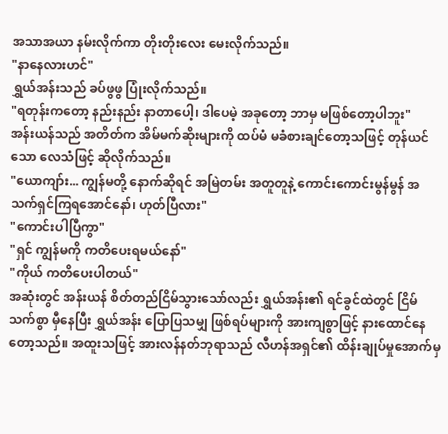အသာအယာ နမ်းလိုက်ကာ တိုးတိုးလေး မေးလိုက်သည်။
"နာနေလားဟင်"
ရွှယ်အန်းသည် ခပ်ဖွဖွ ပြုံးလိုက်သည်။
"ရတုန်းကတော့ နည်းနည်း နာတာပေါ့၊ ဒါပေမဲ့ အခုတော့ ဘာမှ မဖြစ်တော့ပါဘူး"
အန်းယန်သည် အတိတ်က အိမ်မက်ဆိုးများကို ထပ်မံ မခံစားချင်တော့သဖြင့် တုန်ယင်သော လေသံဖြင့် ဆိုလိုက်သည်။
"ယောကျာ်း... ကျွန်မတို့ နောက်ဆိုရင် အမြဲတမ်း အတူတူနဲ့ ကောင်းကောင်းမွန်မွန် အသက်ရှင်ကြရအောင်နော်၊ ဟုတ်ပြီလား"
"ကောင်းပါပြီကွာ"
"ရှင် ကျွန်မကို ကတိပေးရမယ်နော်"
"ကိုယ် ကတိပေးပါတယ်"
အဆုံးတွင် အန်းယန် စိတ်တည်ငြိမ်သွားသော်လည်း ရွှယ်အန်း၏ ရင်ခွင်ထဲတွင် ငြိမ်သက်စွာ မှီနေပြီး ရွှယ်အန်း ပြောပြသမျှ ဖြစ်ရပ်များကို အားကျစွာဖြင့် နားထောင်နေတော့သည်။ အထူးသဖြင့် အားလန်နတ်ဘုရာသည် လီဟန်အရှင်၏ ထိန်းချုပ်မှုအောက်မှ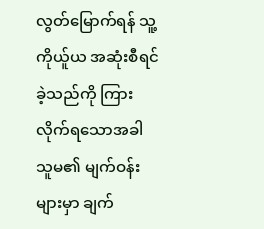လွတ်မြောက်ရန် သူ့ကိုယ်ူယ အဆုံးစီရင်ခဲ့သည်ကို ကြားလိုက်ရသောအခါ သူမ၏ မျက်ဝန်းများမှာ ချက်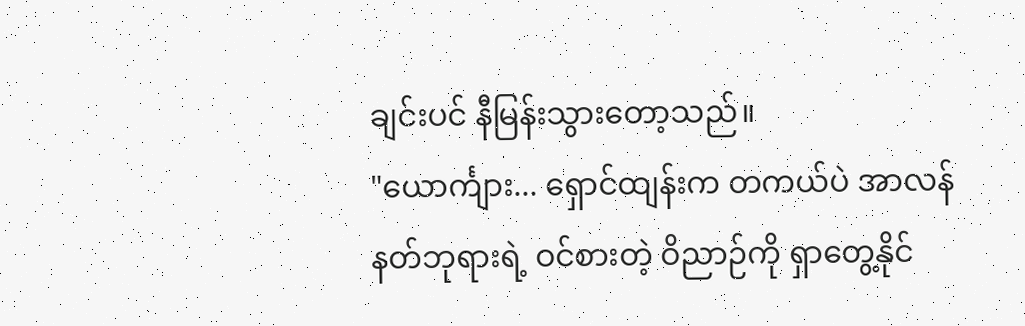ချင်းပင် နီမြန်းသွားတော့သည်။
"ယောင်္ကျား... ရှောင်ထျန်းက တကယ်ပဲ အာလန်နတ်ဘုရားရဲ့ ဝင်စားတဲ့ ဝိညာဉ်ကို ရှာတွေ့နိုင်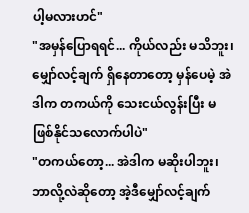ပါ့မလားဟင်"
"အမှန်ပြောရရင်... ကိုယ်လည်း မသိဘူး၊ မျှော်လင့်ချက် ရှိနေတာတော့ မှန်ပေမဲ့ အဲဒါက တကယ်ကို သေးငယ်လွန်းပြီး မဖြစ်နိုင်သလောက်ပါပဲ"
"တကယ်တော့... အဲဒါက မဆိုးပါဘူး၊ ဘာလို့လဲဆိုတော့ အဲ့ဒီမျှော်လင့်ချက်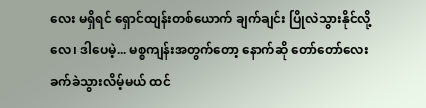လေး မရှိရင် ရှောင်ထျန်းတစ်ယောက် ချက်ချင်း ပြိုလဲသွားနိုင်လို့လေ၊ ဒါပေမဲ့... မစ္စကျန်းအတွက်တော့ နောက်ဆို တော်တော်လေး ခက်ခဲသွားလိမ့်မယ် ထင်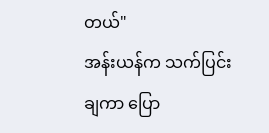တယ်"
အန်းယန်က သက်ပြင်းချကာ ပြော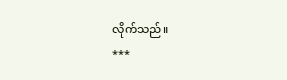လိုက်သည်။
***